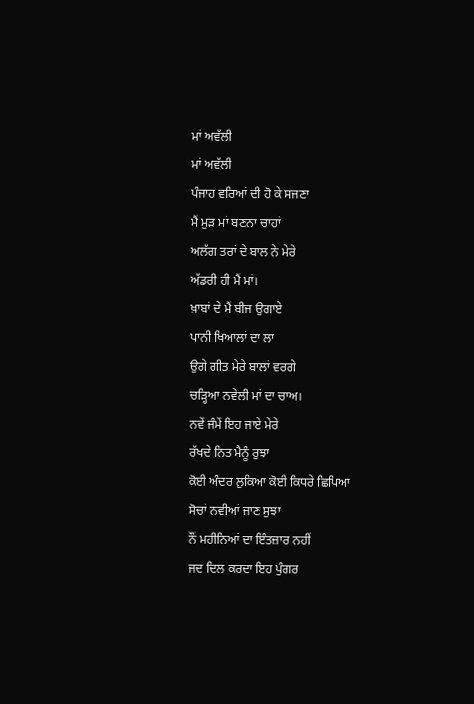ਮਾਂ ਅਵੱਲੀ
ਮਾਂ ਅਵੱਲੀ
ਪੰਜਾਹ ਵਰਿਆਂ ਦੀ ਹੋ ਕੇ ਸਜਣਾ
ਮੈਂ ਮੁੜ ਮਾਂ ਬਣਨਾ ਚਾਹਾਂ
ਅਲੱਗ ਤਰਾਂ ਦੇ ਬਾਲ ਨੇ ਮੇਰੇ
ਅੱਡਰੀ ਹੀ ਮੈਂ ਮਾਂ।
ਖ਼ਾਬਾਂ ਦੇ ਮੈਂ ਬੀਜ ਉਗਾਏ
ਪਾਨੀ ਖਿਆਲਾਂ ਦਾ ਲਾ
ਉਗੇ ਗੀਤ ਮੇਰੇ ਬਾਲਾਂ ਵਰਗੇ
ਚੜ੍ਹਿਆ ਨਵੇਲੀ ਮਾਂ ਦਾ ਚਾਅ।
ਨਵੇਂ ਜੰਮੇਂ ਇਹ ਜਾਏ ਮੇਰੇ
ਰੱਖਦੇ ਨਿਤ ਮੈਨੂੰ ਰੁਝਾ
ਕੋਈ ਅੰਦਰ ਲੁਕਿਆ ਕੋਈ ਕਿਧਰੇ ਛਿਪਿਆ
ਸੋਚਾਂ ਨਵੀਆਂ ਜਾਣ ਸੁਝਾ
ਨੌਂ ਮਹੀਨਿਆਂ ਦਾ ਇੰਤਜ਼ਾਰ ਨਹੀਂ
ਜਦ ਦਿਲ ਕਰਦਾ ਇਹ ਪੁੰਗਰ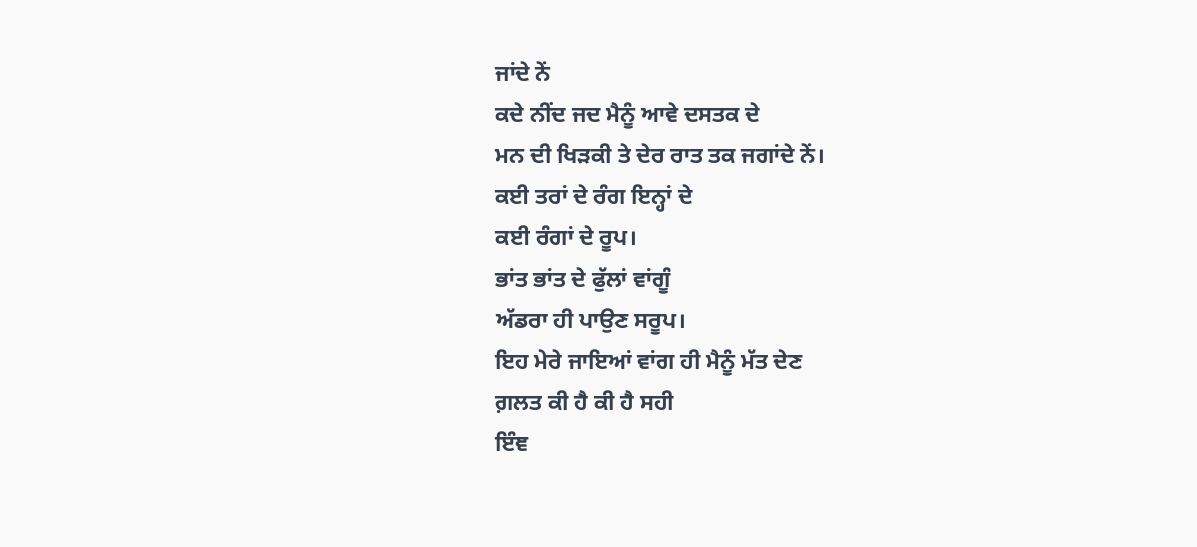ਜਾਂਦੇ ਨੇਂ
ਕਦੇ ਨੀਂਦ ਜਦ ਮੈਨੂੰ ਆਵੇ ਦਸਤਕ ਦੇ
ਮਨ ਦੀ ਖਿੜਕੀ ਤੇ ਦੇਰ ਰਾਤ ਤਕ ਜਗਾਂਦੇ ਨੇਂ।
ਕਈ ਤਰਾਂ ਦੇ ਰੰਗ ਇਨ੍ਹਾਂ ਦੇ
ਕਈ ਰੰਗਾਂ ਦੇ ਰੂਪ।
ਭਾਂਤ ਭਾਂਤ ਦੇ ਫੁੱਲਾਂ ਵਾਂਗੂੰ
ਅੱਡਰਾ ਹੀ ਪਾਉਣ ਸਰੂਪ।
ਇਹ ਮੇਰੇ ਜਾਇਆਂ ਵਾਂਗ ਹੀ ਮੈਨੂੰ ਮੱਤ ਦੇਣ
ਗ਼ਲਤ ਕੀ ਹੈ ਕੀ ਹੈ ਸਹੀ
ਇੰਞ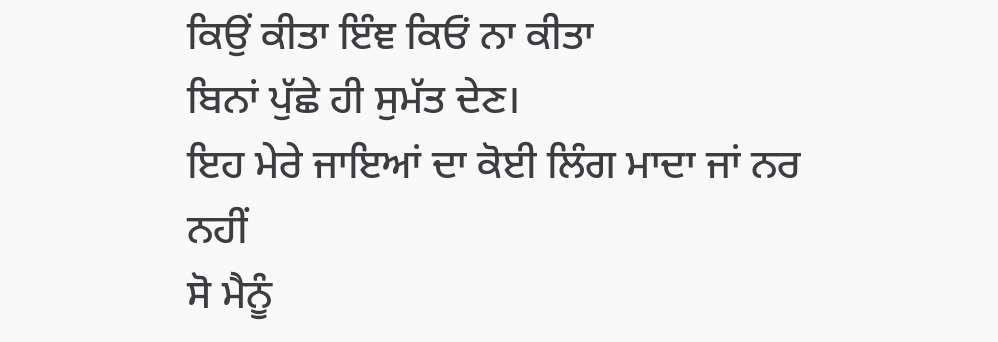ਕਿਉਂ ਕੀਤਾ ਇੰਞ ਕਿਓਂ ਨਾ ਕੀਤਾ
ਬਿਨਾਂ ਪੁੱਛੇ ਹੀ ਸੁਮੱਤ ਦੇਣ।
ਇਹ ਮੇਰੇ ਜਾਇਆਂ ਦਾ ਕੋਈ ਲਿੰਗ ਮਾਦਾ ਜਾਂ ਨਰ ਨਹੀਂ
ਸੋ ਮੈਨੂੰ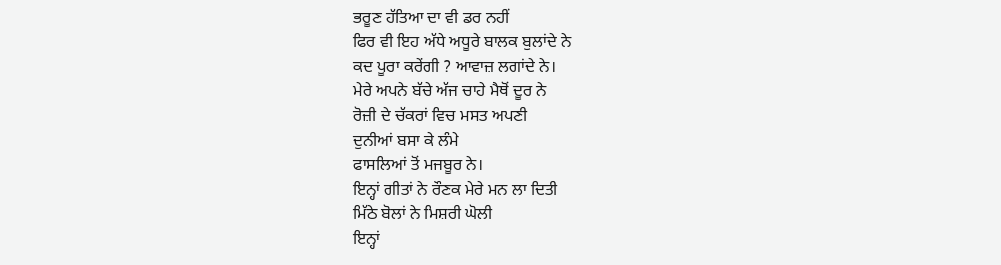ਭਰੂਣ ਹੱਤਿਆ ਦਾ ਵੀ ਡਰ ਨਹੀਂ
ਫਿਰ ਵੀ ਇਹ ਅੱਧੇ ਅਧੂਰੇ ਬਾਲਕ ਬੁਲਾਂਦੇ ਨੇ
ਕਦ ਪੂਰਾ ਕਰੇਂਗੀ ? ਆਵਾਜ਼ ਲਗਾਂਦੇ ਨੇ।
ਮੇਰੇ ਅਪਨੇ ਬੱਚੇ ਅੱਜ ਚਾਹੇ ਮੈਥੋਂ ਦੂਰ ਨੇ
ਰੋਜ਼ੀ ਦੇ ਚੱਕਰਾਂ ਵਿਚ ਮਸਤ ਅਪਣੀ
ਦੁਨੀਆਂ ਬਸਾ ਕੇ ਲੰਮੇ
ਫਾਸਲਿਆਂ ਤੋਂ ਮਜਬੂਰ ਨੇ।
ਇਨ੍ਹਾਂ ਗੀਤਾਂ ਨੇ ਰੌਣਕ ਮੇਰੇ ਮਨ ਲਾ ਦਿਤੀ
ਮਿੱਠੇ ਬੋਲਾਂ ਨੇ ਮਿਸ਼ਰੀ ਘੋਲੀ
ਇਨ੍ਹਾਂ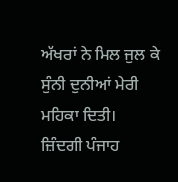ਅੱਖਰਾਂ ਨੇ ਮਿਲ ਜੁਲ ਕੇ
ਸੁੰਨੀ ਦੁਨੀਆਂ ਮੇਰੀ ਮਹਿਕਾ ਦਿਤੀ।
ਜ਼ਿੰਦਗੀ ਪੰਜਾਹ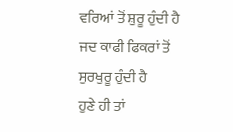ਵਰਿਆਂ ਤੋਂ ਸ਼ੁਰੂ ਹੁੰਦੀ ਹੈ
ਜਦ ਕਾਫੀ ਫਿਕਰਾਂ ਤੋਂ ਸੁਰਖੁਰੂ ਹੁੰਦੀ ਹੈ
ਹੁਣੇ ਹੀ ਤਾਂ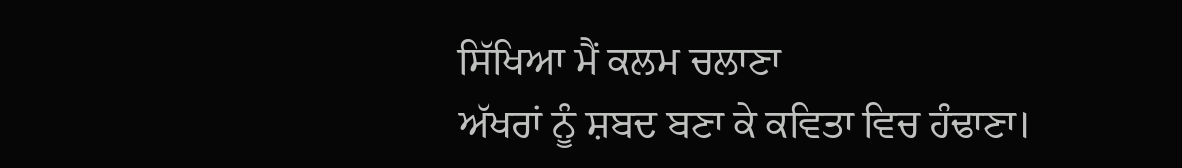ਸਿੱਖਿਆ ਮੈਂ ਕਲਮ ਚਲਾਣਾ
ਅੱਖਰਾਂ ਨੂੰ ਸ਼ਬਦ ਬਣਾ ਕੇ ਕਵਿਤਾ ਵਿਚ ਹੰਢਾਣਾ।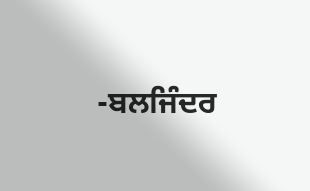-ਬਲਜਿੰਦਰ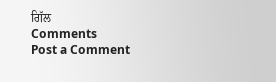ਗਿੱਲ
Comments
Post a Comment